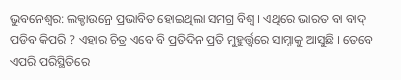ଭୁବନେଶ୍ୱର: ଲକ୍ଡାଉନ୍ରେ ପ୍ରଭାବିତ ହୋଇଥିଲା ସମଗ୍ର ବିଶ୍ୱ । ଏଥିରେ ଭାରତ ବା ବାଦ୍ ପଡିବ କିପରି ? ଏହାର ଚିତ୍ର ଏବେ ବି ପ୍ରତିଦିନ ପ୍ରତି ମୁହୁର୍ତ୍ତ୍ୱରେ ସାମ୍ନାକୁ ଆସୁଛି । ତେବେ ଏପରି ପରିସ୍ଥିତିରେ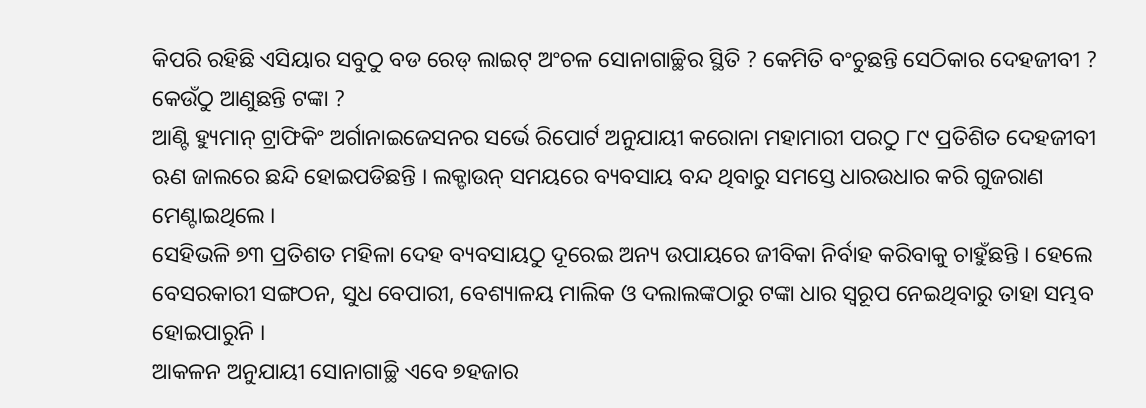କିପରି ରହିଛି ଏସିୟାର ସବୁଠୁ ବଡ ରେଡ୍ ଲାଇଟ୍ ଅଂଚଳ ସୋନାଗାଚ୍ଛିର ସ୍ଥିତି ? କେମିତି ବଂଚୁଛନ୍ତି ସେଠିକାର ଦେହଜୀବୀ ? କେଉଁଠୁ ଆଣୁଛନ୍ତି ଟଙ୍କା ?
ଆଣ୍ଟି ହ୍ୟୁମାନ୍ ଟ୍ରାଫିକିଂ ଅର୍ଗାନାଇଜେସନର ସର୍ଭେ ରିପୋର୍ଟ ଅନୁଯାୟୀ କରୋନା ମହାମାରୀ ପରଠୁ ୮୯ ପ୍ରତିଶିତ ଦେହଜୀବୀ ଋଣ ଜାଲରେ ଛନ୍ଦି ହୋଇପଡିଛନ୍ତି । ଲକ୍ଡାଉନ୍ ସମୟରେ ବ୍ୟବସାୟ ବନ୍ଦ ଥିବାରୁ ସମସ୍ତେ ଧାରଉଧାର କରି ଗୁଜରାଣ ମେଣ୍ଟାଇଥିଲେ ।
ସେହିଭଳି ୭୩ ପ୍ରତିଶତ ମହିଳା ଦେହ ବ୍ୟବସାୟଠୁ ଦୂରେଇ ଅନ୍ୟ ଉପାୟରେ ଜୀବିକା ନିର୍ବାହ କରିବାକୁ ଚାହୁଁଛନ୍ତି । ହେଲେ ବେସରକାରୀ ସଙ୍ଗଠନ, ସୁଧ ବେପାରୀ, ବେଶ୍ୟାଳୟ ମାଲିକ ଓ ଦଲାଲଙ୍କଠାରୁ ଟଙ୍କା ଧାର ସ୍ୱରୂପ ନେଇଥିବାରୁ ତାହା ସମ୍ଭବ ହୋଇପାରୁନି ।
ଆକଳନ ଅନୁଯାୟୀ ସୋନାଗାଚ୍ଛି ଏବେ ୭ହଜାର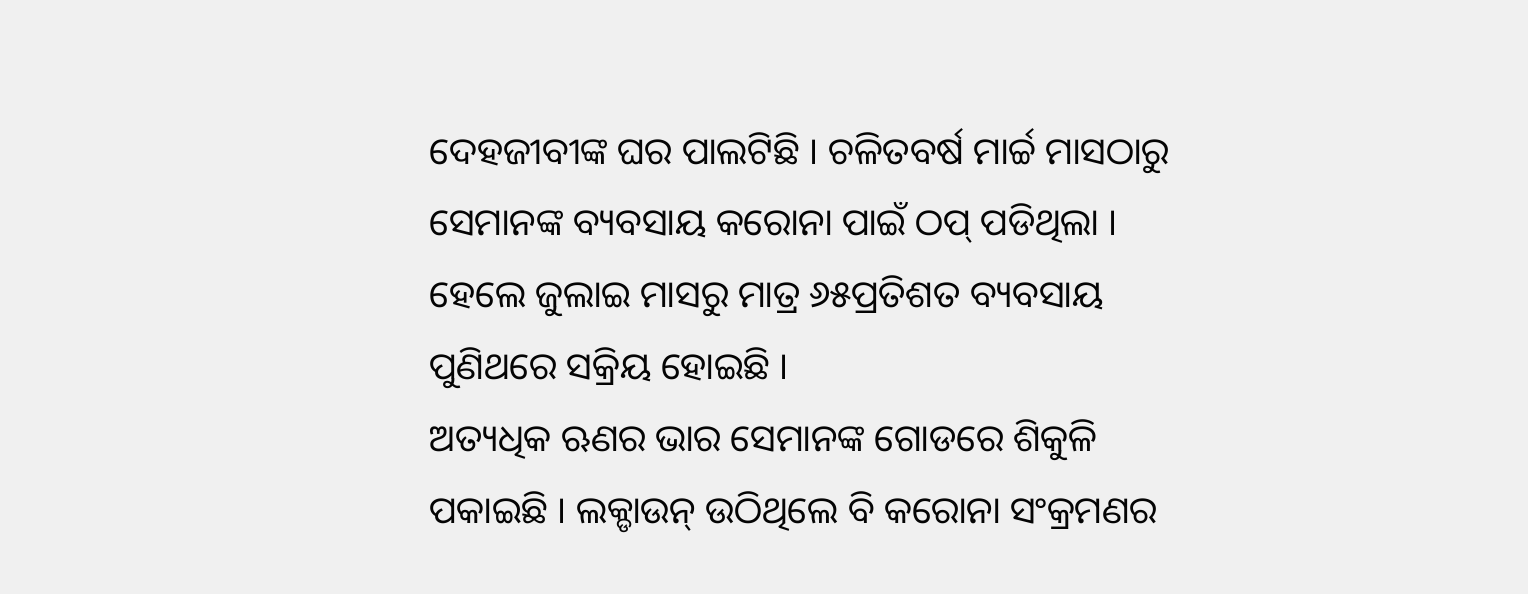ଦେହଜୀବୀଙ୍କ ଘର ପାଲଟିଛି । ଚଳିତବର୍ଷ ମାର୍ଚ୍ଚ ମାସଠାରୁ ସେମାନଙ୍କ ବ୍ୟବସାୟ କରୋନା ପାଇଁ ଠପ୍ ପଡିଥିଲା । ହେଲେ ଜୁଲାଇ ମାସରୁ ମାତ୍ର ୬୫ପ୍ରତିଶତ ବ୍ୟବସାୟ ପୁଣିଥରେ ସକ୍ରିୟ ହୋଇଛି ।
ଅତ୍ୟଧିକ ଋଣର ଭାର ସେମାନଙ୍କ ଗୋଡରେ ଶିକୁଳି ପକାଇଛି । ଲକ୍ଡାଉନ୍ ଉଠିଥିଲେ ବି କରୋନା ସଂକ୍ରମଣର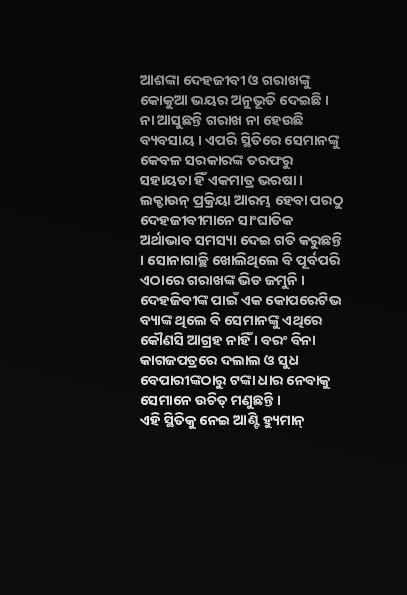ଆଶଙ୍କା ଦେହଜୀବୀ ଓ ଗରାଖଙ୍କୁ କୋକୁଆ ଭୟର ଅନୁଭୂତି ଦେଇଛି । ନା ଆସୁଛନ୍ତି ଗରାଖ ନା ହେଉଛି ବ୍ୟବସାୟ । ଏପରି ସ୍ଥିତିରେ ସେମାନଙ୍କୁ କେବଳ ସରକାରଙ୍କ ତରଫରୁ ସହାୟତା ହିଁ ଏକମାତ୍ର ଭରଷା ।
ଲକ୍ଡାଉନ୍ ପ୍ରକ୍ରିୟା ଆରମ୍ଭ ହେବା ପରଠୁ ଦେହଜୀବୀମାନେ ସାଂଘାତିକ ଅର୍ଥାଭାବ ସମସ୍ୟା ଦେଇ ଗତି କରୁଛନ୍ତି । ସୋନାଗାଚ୍ଛି ଖୋଲିଥିଲେ ବି ପୂର୍ବପରି ଏଠାରେ ଗରାଖଙ୍କ ଭିଡ ଜମୁନି । ଦେହଜିବୀଙ୍କ ପାଇଁ ଏକ କୋପରେଟିଭ ବ୍ୟାଙ୍କ ଥିଲେ ବି ସେମାନଙ୍କୁ ଏଥିରେ କୌଣସି ଆଗ୍ରହ ନାହିଁ । ବରଂ ବିନା କାଗଜପତ୍ରରେ ଦଲାଲ ଓ ସୁଧ ବେପାରୀଙ୍କଠାରୁ ଟଙ୍କା ଧାର ନେବାକୁ ସେମାନେ ଉଚିତ୍ ମଣୁଛନ୍ତି ।
ଏହି ସ୍ଥିତିକୁ ନେଇ ଆଣ୍ଟି ହ୍ୟୁମାନ୍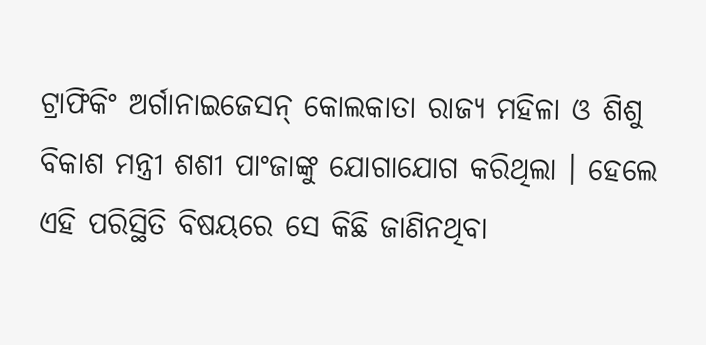ଟ୍ରାଫିକିଂ ଅର୍ଗାନାଇଜେସନ୍ କୋଲକାତା ରାଜ୍ୟ ମହିଳା ଓ ଶିଶୁ ବିକାଶ ମନ୍ତ୍ରୀ ଶଶୀ ପାଂଜାଙ୍କୁ ଯୋଗାଯୋଗ କରିଥିଲା । ହେଲେ ଏହି ପରିସ୍ଥିତି ବିଷୟରେ ସେ କିଛି ଜାଣିନଥିବା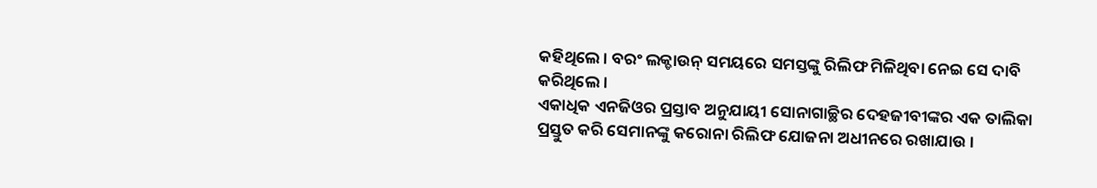କହିଥିଲେ । ବରଂ ଲକ୍ଡାଉନ୍ ସମୟରେ ସମସ୍ତଙ୍କୁ ରିଲିଫ ମିଳିଥିବା ନେଇ ସେ ଦାବି କରିଥିଲେ ।
ଏକାଧିକ ଏନଜିଓର ପ୍ରସ୍ତାବ ଅନୁଯାୟୀ ସୋନାଗାଚ୍ଛିର ଦେହଜୀବୀଙ୍କର ଏକ ତାଲିକା ପ୍ରସ୍ତୁତ କରି ସେମାନଙ୍କୁ କରୋନା ରିଲିଫ ଯୋଜନା ଅଧୀନରେ ରଖାଯାଉ ।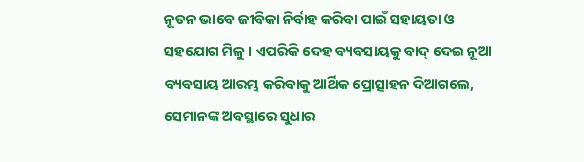ନୂତନ ଭାବେ ଜୀବିକା ନିର୍ବାହ କରିବା ପାଇଁ ସହାୟତା ଓ ସହଯୋଗ ମିଳୁ । ଏପରିକି ଦେହ ବ୍ୟବସାୟକୁ ବାଦ୍ ଦେଇ ନୂଆ ବ୍ୟବସାୟ ଆରମ୍ଭ କରିବାକୁ ଆର୍ଥିକ ପ୍ରୋତ୍ସାହନ ଦିଆଗଲେ, ସେମାନଙ୍କ ଅବସ୍ଥାରେ ସୁଧାର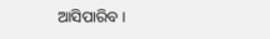ଆସିପାରିବ ।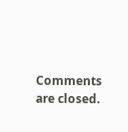Comments are closed.